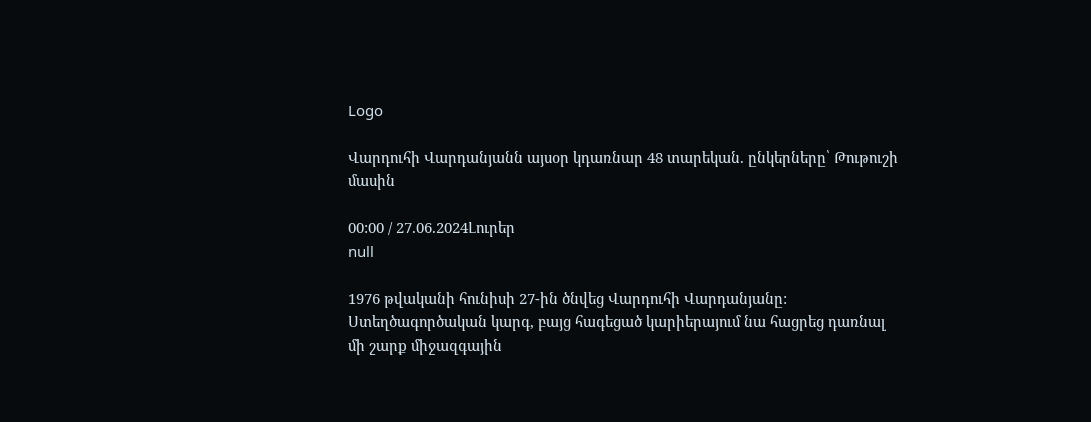Logo

Վարդուհի Վարդանյանն այսօր կդառնար 48 տարեկան. ընկերները՝ Թութուշի մասին

00:00 / 27.06.2024Լուրեր
null

1976 թվականի հունիսի 27-ին ծնվեց Վարդուհի Վարդանյանը: Ստեղծագործական կարգ, բայց հագեցած կարիերայում նա հացրեց դառնալ մի շարք միջազգային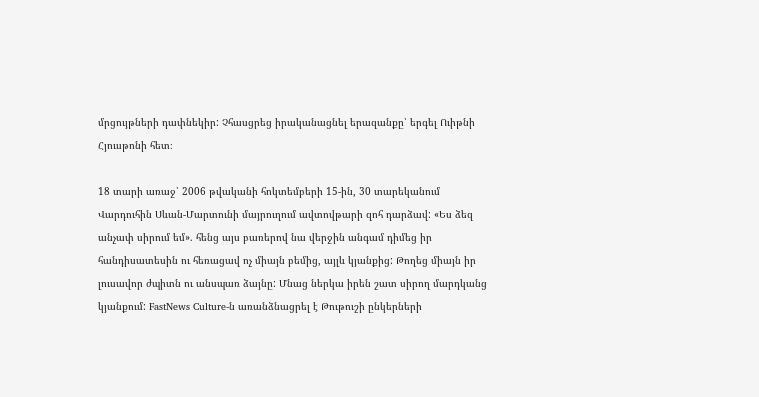մրցույթների դափնեկիր: Չհասցրեց իրականացնել երազանքը՝ երգել Ուիթնի Հյուսթոնի հետ։

18 տարի առաջ՝ 2006 թվականի հոկտեմբերի 15-ին, 30 տարեկանում Վարդուհին Սևան-Մարտունի մայրուղում ավտովթարի զոհ դարձավ: «Ես ձեզ անչափ սիրում եմ». հենց այս բառերով նա վերջին անգամ դիմեց իր հանդիսատեսին ու հեռացավ ոչ միայն բեմից, այլև կյանքից: Թողեց միայն իր լուսավոր ժպիտն ու անսպառ ձայնը: Մնաց ներկա իրեն շատ սիրող մարդկանց կյանքում: FastNews Culture-ն առանձնացրել է Թութուշի ընկերների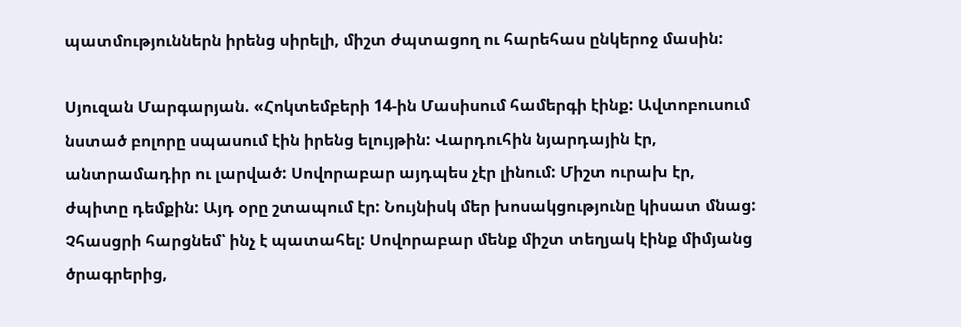պատմություններն իրենց սիրելի, միշտ ժպտացող ու հարեհաս ընկերոջ մասին:

Սյուզան Մարգարյան. «Հոկտեմբերի 14-ին Մասիսում համերգի էինք: Ավտոբուսում նստած բոլորը սպասում էին իրենց ելույթին: Վարդուհին նյարդային էր, անտրամադիր ու լարված: Սովորաբար այդպես չէր լինում: Միշտ ուրախ էր, ժպիտը դեմքին: Այդ օրը շտապում էր: Նույնիսկ մեր խոսակցությունը կիսատ մնաց: Չհասցրի հարցնեմ՝ ինչ է պատահել: Սովորաբար մենք միշտ տեղյակ էինք միմյանց ծրագրերից,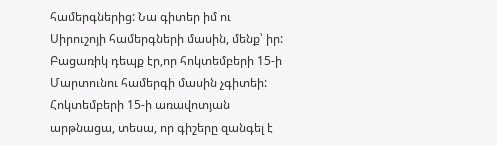համերգներից: Նա գիտեր իմ ու Սիրուշոյի համերգների մասին, մենք՝ իր: Բացառիկ դեպք էր,որ հոկտեմբերի 15-ի Մարտունու համերգի մասին չգիտեի: Հոկտեմբերի 15-ի առավոտյան արթնացա, տեսա, որ գիշերը զանգել է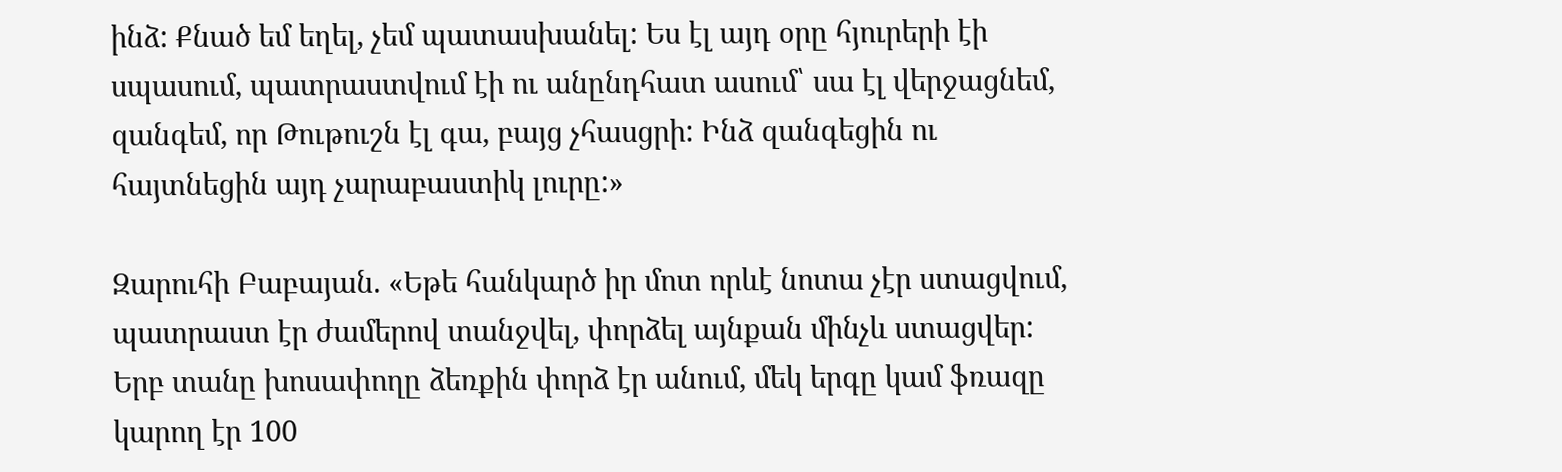ինձ: Քնած եմ եղել, չեմ պատասխանել: Ես էլ այդ օրը հյուրերի էի սպասում, պատրաստվում էի ու անընդհատ ասում՝ սա էլ վերջացնեմ, զանգեմ, որ Թութուշն էլ գա, բայց չհասցրի: Ինձ զանգեցին ու հայտնեցին այդ չարաբաստիկ լուրը:»

Զարուհի Բաբայան. «Եթե հանկարծ իր մոտ որևէ նոտա չէր ստացվում, պատրաստ էր ժամերով տանջվել, փորձել այնքան մինչև ստացվեր: Երբ տանը խոսափողը ձեռքին փորձ էր անում, մեկ երգը կամ ֆռազը կարող էր 100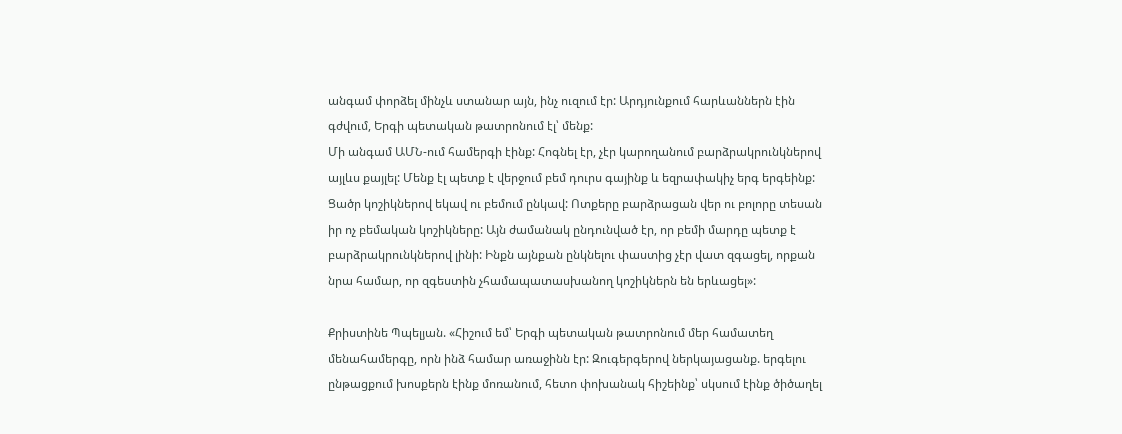անգամ փորձել մինչև ստանար այն, ինչ ուզում էր: Արդյունքում հարևաններն էին գժվում, Երգի պետական թատրոնում էլ՝ մենք:
Մի անգամ ԱՄՆ-ում համերգի էինք: Հոգնել էր, չէր կարողանում բարձրակրունկներով այլևս քայլել: Մենք էլ պետք է վերջում բեմ դուրս գայինք և եզրափակիչ երգ երգեինք: Ցածր կոշիկներով եկավ ու բեմում ընկավ: Ոտքերը բարձրացան վեր ու բոլորը տեսան իր ոչ բեմական կոշիկները: Այն ժամանակ ընդունված էր, որ բեմի մարդը պետք է բարձրակրունկներով լինի: Ինքն այնքան ընկնելու փաստից չէր վատ զգացել, որքան նրա համար, որ զգեստին չհամապատասխանող կոշիկներն են երևացել»:

Քրիստինե Պպելյան. «Հիշում եմ՝ Երգի պետական թատրոնում մեր համատեղ մենահամերգը, որն ինձ համար առաջինն էր: Զուգերգերով ներկայացանք. երգելու ընթացքում խոսքերն էինք մոռանում, հետո փոխանակ հիշեինք՝ սկսում էինք ծիծաղել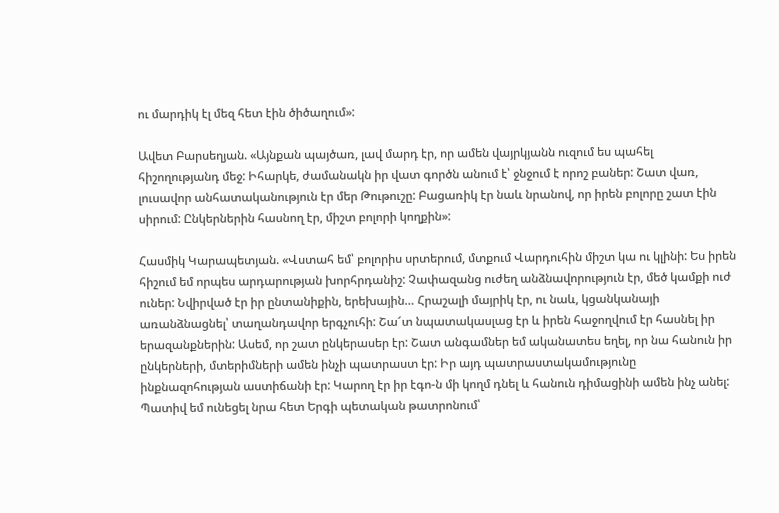ու մարդիկ էլ մեզ հետ էին ծիծաղում»:

Ավետ Բարսեղյան. «Այնքան պայծառ, լավ մարդ էր, որ ամեն վայրկյանն ուզում ես պահել հիշողությանդ մեջ: Իհարկե, ժամանակն իր վատ գործն անում է՝ ջնջում է որոշ բաներ: Շատ վառ, լուսավոր անհատականություն էր մեր Թութուշը: Բացառիկ էր նաև նրանով, որ իրեն բոլորը շատ էին սիրում: Ընկերներին հասնող էր, միշտ բոլորի կողքին»:

Հասմիկ Կարապետյան. «Վստահ եմ՝ բոլորիս սրտերում, մտքում Վարդուհին միշտ կա ու կլինի: Ես իրեն հիշում եմ որպես արդարության խորհրդանիշ: Չափազանց ուժեղ անձնավորություն էր, մեծ կամքի ուժ ուներ: Նվիրված էր իր ընտանիքին, երեխային… Հրաշալի մայրիկ էր, ու նաև, կցանկանայի առանձնացնել՝ տաղանդավոր երգչուհի: Շա՜տ նպատակասլաց էր և իրեն հաջողվում էր հասնել իր երազանքներին: Ասեմ, որ շատ ընկերասեր էր: Շատ անգամներ եմ ականատես եղել, որ նա հանուն իր ընկերների, մտերիմների ամեն ինչի պատրաստ էր: Իր այդ պատրաստակամությունը ինքնազոհության աստիճանի էր: Կարող էր իր էգո-ն մի կողմ դնել և հանուն դիմացինի ամեն ինչ անել: Պատիվ եմ ունեցել նրա հետ Երգի պետական թատրոնում՝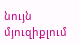նույն մյուզիքլում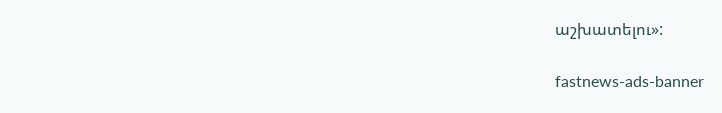աշխատելու»:

fastnews-ads-banner